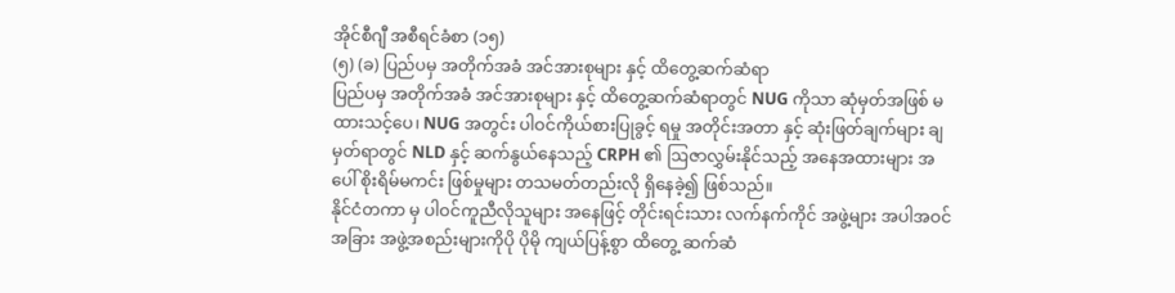အိုင်စီဂျီ အစီရင်ခံစာ (၁၅)
(၅) (ခ) ပြည်ပမှ အတိုက်အခံ အင်အားစုများ နှင့် ထိတွေ့ဆက်ဆံရာ
ပြည်ပမှ အတိုက်အခံ အင်အားစုများ နှင့် ထိတွေ့ဆက်ဆံရာတွင် NUG ကိုသာ ဆုံမှတ်အဖြစ် မထားသင့်ပေ၊ NUG အတွင်း ပါဝင်ကိုယ်စားပြုခွင့် ရမှု အတိုင်းအတာ နှင့် ဆုံးဖြတ်ချက်များ ချမှတ်ရာတွင် NLD နှင့် ဆက်နွယ်နေသည့် CRPH ၏ ဩဇာလွှမ်းနိုင်သည့် အနေအထားများ အပေါ် စိုးရိမ်မကင်း ဖြစ်မှုများ တသမတ်တည်းလို ရှိနေခဲ့၍ ဖြစ်သည်။
နိုင်ငံတကာ မှ ပါဝင်ကူညီလိုသူများ အနေဖြင့် တိုင်းရင်းသား လက်နက်ကိုင် အဖွဲ့များ အပါအဝင် အခြား အဖွဲ့အစည်းများကိုပို ပိုမို ကျယ်ပြန့်စွာ ထိတွေ့ ဆက်ဆံ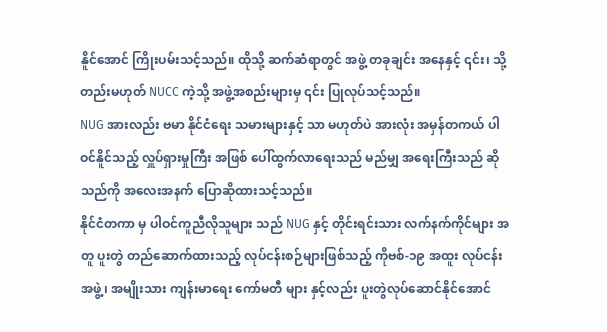နိူင်အောင် ကြိုးပမ်းသင့်သည်။ ထိုသို့ ဆက်ဆံရာတွင် အဖွဲ့ တခုချင်း အနေနှင့် ၎င်း၊ သို့တည်းမဟုတ် NUCC ကဲ့သို့ အဖွဲ့အစည်းများမှ ၎င်း ပြုလုပ်သင့်သည်။
NUG အားလည်း ဗမာ နိုင်ငံရေး သမားများနှင့် သာ မဟုတ်ပဲ အားလုံး အမှန်တကယ် ပါဝင်နိူင်သည့် လှူပ်ရှားမှုကြီး အဖြစ် ပေါ်ထွက်လာရေးသည် မည်မျှ အရေးကြီးသည် ဆိုသည်ကို အလေးအနက် ပြောဆိုထားသင့်သည်။
နိုင်ငံတကာ မှ ပါဝင်ကူညီလိုသူများ သည် NUG နှင့် တိုင်းရင်းသား လက်နက်ကိုင်များ အတူ ပူးတွဲ တည်ဆောက်ထားသည့် လုပ်ငန်းစဉ်များဖြစ်သည့် ကိုဗစ်-၁၉ အထူး လုပ်ငန်း အဖွဲ့၊ အမျိုးသား ကျန်းမာရေး ကော်မတီ များ နှင့်လည်း ပူးတွဲလုပ်ဆောင်နိုင်အောင်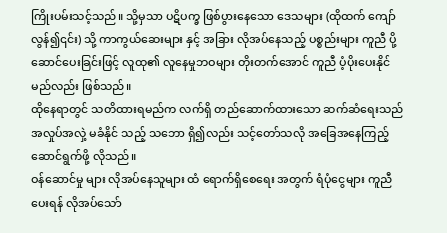ကြိုးပမ်းသင့်သည်။ သို့မှသာ ပဋိပက္ခ ဖြစ်ပွားနေသော ဒေသများ (ထိုထက် ကျော်လွန်၍၎င်း) သို့ ကာကွယ်ဆေးများ နှင့် အခြား လိုအပ်နေသည့် ပစ္စည်းများ ကူညီ ပို့ဆောင်ပေးခြင်းဖြင့် လူထု၏ လူနေမှုဘဝများ တိုးတက်အောင် ကူညီ ပံ့ပိုးပေးနိုင်မည်လည်း ဖြစ်သည်။
ထိုနေရာတွင် သတိထားရမည်က လက်ရှိ တည်ဆောက်ထားသော ဆက်ဆံရေးသည် အလှုပ်အလှဲ့ မခံနိုင် သည့် သဘော ရှိ၍လည်း သင့်တော်သလို အခြေအနေကြည့် ဆောင်ရွက်ဖို့ လိုသည်။
ဝန်ဆောင်မှု များ လိုအပ်နေသူများ ထံ ရောက်ရှိစေရေး အတွက် ရံပုံငွေများ ကူညီ ပေးရန် လိုအပ်သော်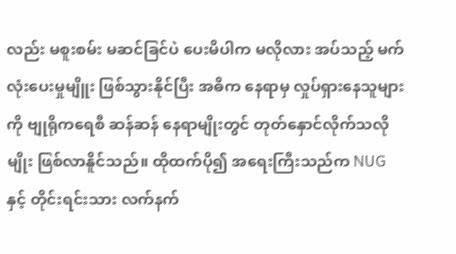လည်း မစူးစမ်း မဆင်ခြင်ပဲ ပေးမိပါက မလိုလား အပ်သည့် မက်လုံးပေးမှုမျိူး ဖြစ်သွားနိုင်ပြီး အဓိက နေရာမှ လှုပ်ရှားနေသူများကို ဗျုရိုကရေစီ ဆန်ဆန် နေရာမျိုးတွင် တုတ်နှောင်လိုက်သလိုမျိုး ဖြစ်လာနိူင်သည်။ ထိုထက်ပို၍ အရေးကြီးသည်က NUG နှင့် တိုင်းရင်းသား လက်နက်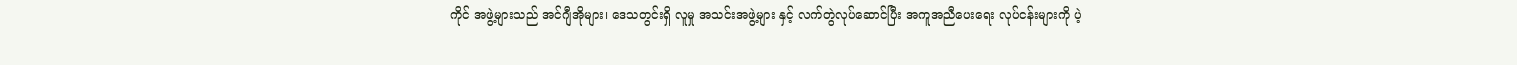ကိုင် အဖွဲ့များသည် အင်ဂျီအိုများ၊ ဒေသတွင်းရှိ လူမှု အသင်းအဖွဲ့များ နှင့် လက်တွဲလုပ်ဆောင်ပြီး အကူအညီပေးရေး လုပ်ငန်းများကို ပဲ့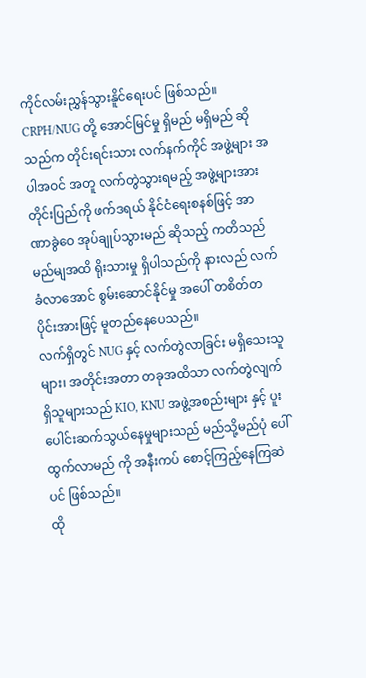ကိုင်လမ်းညွှန်သွားနိူင်ရေးပင် ဖြစ်သည်။
CRPH/NUG တို့ အောင်မြင်မှု ရှိမည် မရှိမည် ဆိုသည်က တိုင်းရင်းသား လက်နက်ကိုင် အဖွဲ့များ အပါအဝင် အတူ လက်တွဲသွားရမည့် အဖွဲ့များအား တိုင်းပြည်ကို ဖက်ဒရယ် နိုင်ငံရေးစနစ်ဖြင့် အာဏာခွဲဝေ အုပ်ချုပ်သွားမည် ဆိုသည့် ကတိသည် မည်မျအထိ ရိုးသားမှု ရှိပါသည်ကို နားလည် လက်ခံလာအောင် စွမ်းဆောင်နိုင်မှု အပေါ် တစိတ်တပိုင်းအားဖြင့် မူတည်နေပေသည်။
လက်ရှိတွင် NUG နှင့် လက်တွဲလာခြင်း မရှိသေးသူများ၊ အတိုင်းအတာ တခုအထိသာ လက်တွဲလျက်ရှိသူများသည် KIO, KNU အဖွဲ့အစည်းများ နှင့် ပူးပေါင်းဆက်သွယ်နေမှုများသည် မည်သို့မည်ပုံ ပေါ်ထွက်လာမည် ကို အနီးကပ် စောင့်ကြည့်နေကြဆဲပင် ဖြစ်သည်။
ထို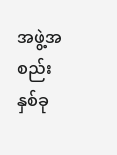အဖွဲ့အစည်း နှစ်ခု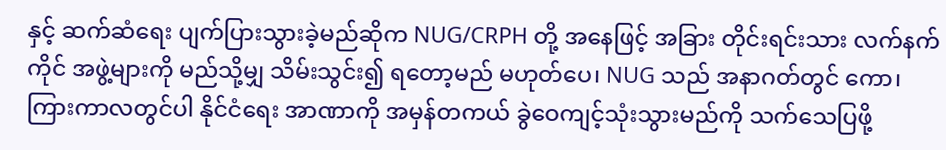နှင့် ဆက်ဆံရေး ပျက်ပြားသွားခဲ့မည်ဆိုက NUG/CRPH တို့ အနေဖြင့် အခြား တိုင်းရင်းသား လက်နက်ကိုင် အဖွဲ့များကို မည်သို့မျှ သိမ်းသွင်း၍ ရတော့မည် မဟုတ်ပေ၊ NUG သည် အနာဂတ်တွင် ကော၊ ကြားကာလတွင်ပါ နိုင်ငံရေး အာဏာကို အမှန်တကယ် ခွဲဝေကျင့်သုံးသွားမည်ကို သက်သေပြဖို့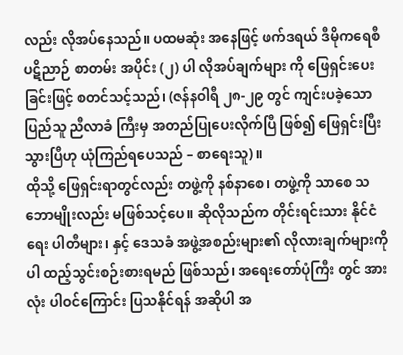လည်း လိုအပ်နေသည်။ ပထမဆုံး အနေဖြင့် ဖက်ဒရယ် ဒီမိုကရေစီ ပဋိညာဉ် စာတမ်း အပိုင်း (၂) ပါ လိုအပ်ချက်များ ကို ဖြေရှင်းပေးခြင်းဖြင့် စတင်သင့်သည်၊ (ဇန်နဝါရီ ၂၈-၂၉ တွင် ကျင်းပခဲ့သော ပြည်သူ ညီလာခံ ကြီးမှ အတည်ပြုပေးလိုက်ပြီ ဖြစ်၍ ဖြေရှင်းပြီးသွားပြီဟု ယုံကြည်ရပေသည် – စာရေးသူ)။
ထိုသို့ ဖြေရှင်းရာတွင်လည်း တဖွဲ့ကို နစ်နာစေ၊ တဖွဲ့ကို သာစေ သဘောမျိုးလည်း မဖြစ်သင့်ပေ။ ဆိုလိုသည်က တိုင်းရင်းသား နိုင်ငံရေး ပါတီများ၊ နှင့် ဒေသခံ အဖွဲ့အစည်းများ၏ လိုလားချက်များကိုပါ ထည့်သွင်းစဉ်းစားရမည် ဖြစ်သည်၊ အရေးတော်ပုံကြီး တွင် အားလုံး ပါဝင်ကြောင်း ပြသနိုင်ရန် အဆိုပါ အ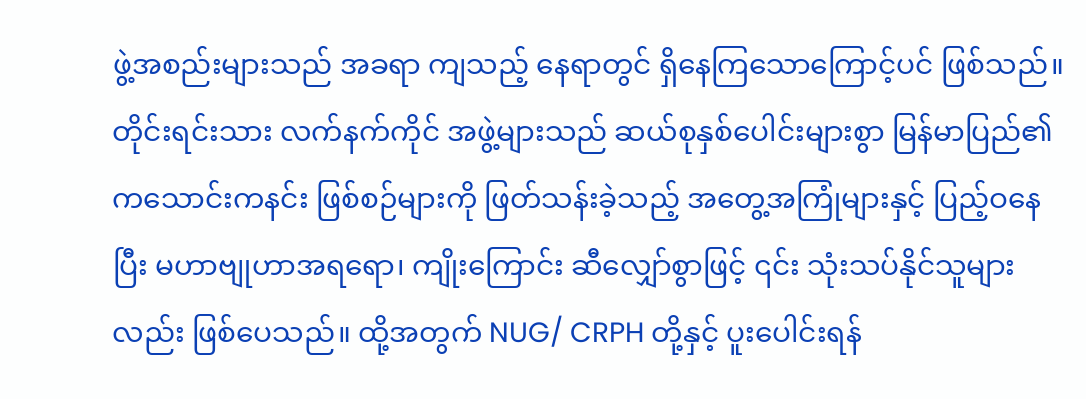ဖွဲ့အစည်းများသည် အခရာ ကျသည့် နေရာတွင် ရှိနေကြသောကြောင့်ပင် ဖြစ်သည်။
တိုင်းရင်းသား လက်နက်ကိုင် အဖွဲ့များသည် ဆယ်စုနှစ်ပေါင်းများစွာ မြန်မာပြည်၏ ကသောင်းကနင်း ဖြစ်စဉ်များကို ဖြတ်သန်းခဲ့သည့် အတွေ့အကြုံများနှင့် ပြည့်ဝနေပြီး မဟာဗျုဟာအရရော၊ ကျိုးကြောင်း ဆီလျှော်စွာဖြင့် ၎င်း သုံးသပ်နိုင်သူများလည်း ဖြစ်ပေသည်။ ထို့အတွက် NUG/ CRPH တို့နှင့် ပူးပေါင်းရန်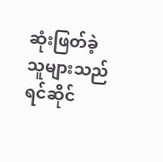ဆုံးဖြတ်ခဲ့သူများသည် ရင်ဆိုင်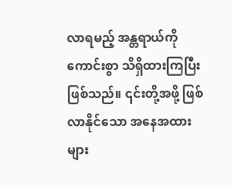လာရမည့် အန္တရာယ်ကို ကောင်းစွာ သိရှိထားကြပြီး ဖြစ်သည်။ ၎င်းတို့အဖို့ ဖြစ်လာနိုင်သော အနေအထားများ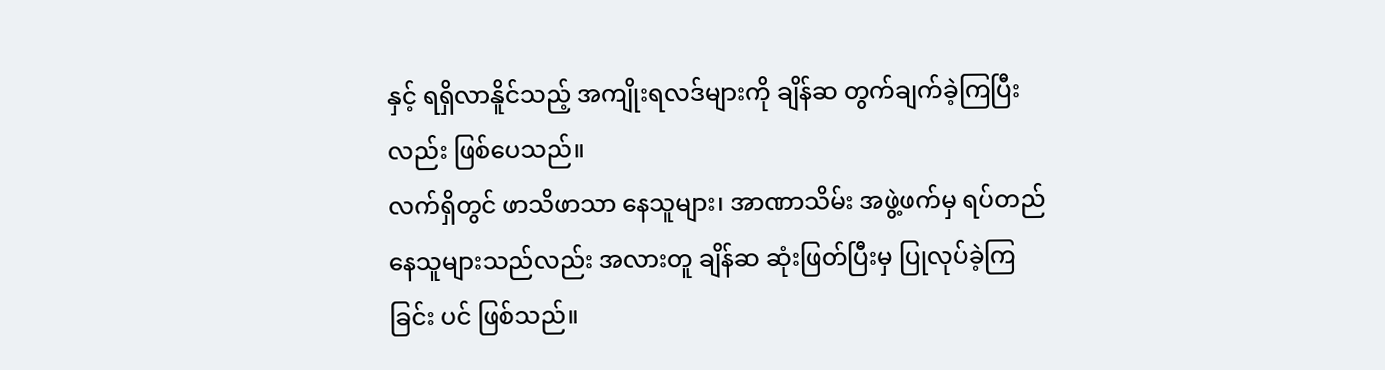နှင့် ရရှိလာနိူင်သည့် အကျိုးရလဒ်များကို ချိန်ဆ တွက်ချက်ခဲ့ကြပြီးလည်း ဖြစ်ပေသည်။
လက်ရှိတွင် ဖာသိဖာသာ နေသူများ၊ အာဏာသိမ်း အဖွဲ့ဖက်မှ ရပ်တည်နေသူများသည်လည်း အလားတူ ချိန်ဆ ဆုံးဖြတ်ပြီးမှ ပြုလုပ်ခဲ့ကြခြင်း ပင် ဖြစ်သည်။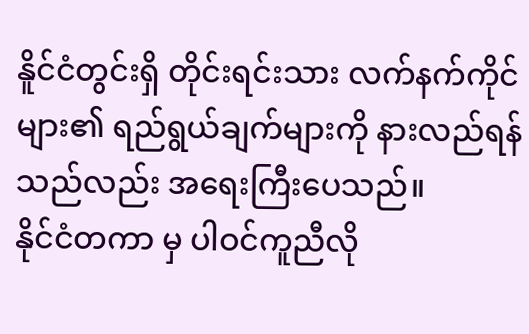နိူင်ငံတွင်းရှိ တိုင်းရင်းသား လက်နက်ကိုင်များ၏ ရည်ရွယ်ချက်များကို နားလည်ရန်သည်လည်း အရေးကြီးပေသည်။
နိုင်ငံတကာ မှ ပါဝင်ကူညီလို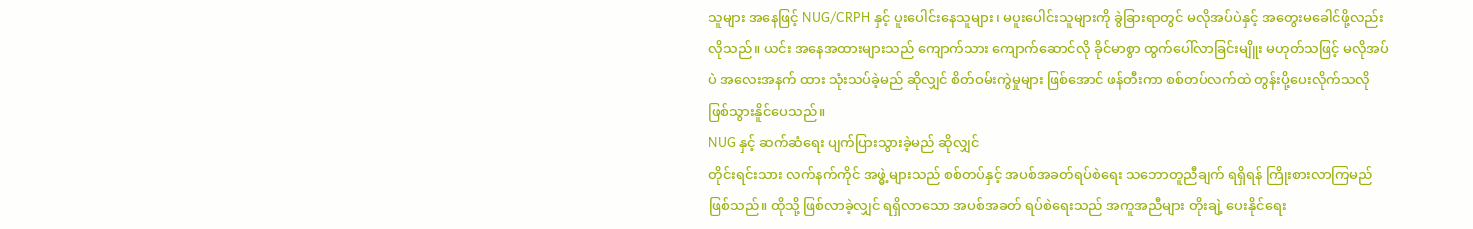သူများ အနေဖြင့် NUG/CRPH နှင့် ပူးပေါင်းနေသူများ၊ မပူးပေါင်းသူများကို ခွဲခြားရာတွင် မလိုအပ်ပဲနှင့် အတွေးမခေါင်ဖို့လည်း လိုသည်။ ယင်း အနေအထားများသည် ကျောက်သား ကျောက်ဆောင်လို ခိုင်မာစွာ ထွက်ပေါ်လာခြင်းမျိူး မဟုတ်သဖြင့် မလိုအပ်ပဲ အလေးအနက် ထား သုံးသပ်ခဲ့မည် ဆိုလျှင် စိတ်ဝမ်းကွဲမှုများ ဖြစ်အောင် ဖန်တီးကာ စစ်တပ်လက်ထဲ တွန်းပို့ပေးလိုက်သလို ဖြစ်သွားနိူင်ပေသည်။
NUG နှင့် ဆက်ဆံရေး ပျက်ပြားသွားခဲ့မည် ဆိုလျှင်
တိုင်းရင်းသား လက်နက်ကိုင် အဖ္ဓဲ့များသည် စစ်တပ်နှင့် အပစ်အခတ်ရပ်စဲရေး သဘောတူညီချက် ရရှိရန် ကြိုးစားလာကြမည် ဖြစ်သည်။ ထိုသို့ ဖြစ်လာခဲ့လျှင် ရရှိလာသော အပစ်အခတ် ရပ်စဲရေးသည် အကူအညီများ တိုးချဲ့ ပေးနိုင်ရေး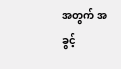အတွက် အခွင့်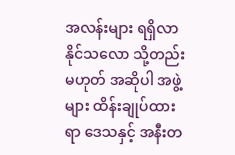အလန်းများ ရရှိလာနိုင်သလော သို့တည်းမဟုတ် အဆိုပါ အဖွဲ့များ ထိန်းချုပ်ထားရာ ဒေသနှင့် အနီးတ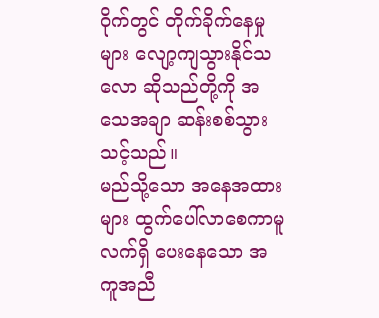ဝိုက်တွင် တိုက်ခိုက်နေမှုများ လျော့ကျသွားနိုင်သလော ဆိုသည်တို့ကို အသေအချာ ဆန်းစစ်သွားသင့်သည်။
မည်သို့သော အနေအထားများ ထွက်ပေါ်လာစေကာမူ လက်ရှိ ပေးနေသော အကူအညီ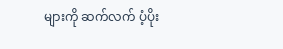များကို ဆက်လက် ပံ့ပိုး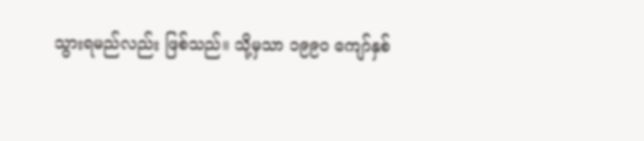သွားရမည်လည်း ဖြစ်သည်။ သို့မှသာ ၁၉၉၀ ကျော်နှစ်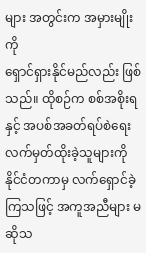များ အတွင်းက အမှားမျိုးကို
ရှောင်ရှားနိုင်မည်လည်း ဖြစ်သည်။ ထိုစဉ်က စစ်အစိုးရနှင့် အပစ်အခတ်ရပ်စဲရေး လက်မှတ်ထိုးခဲ့သူများကို နိုင်ငံတကာမှ လက်ရှောင်ခဲ့ကြသဖြင့် အကူအညီများ မဆိုသ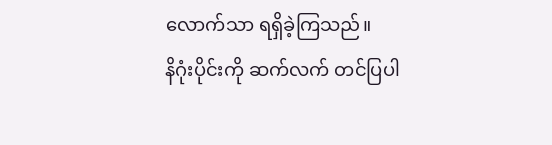လောက်သာ ရရှိခဲ့ကြသည်။
နိဂုံးပိုင်းကို ဆက်လက် တင်ပြပါ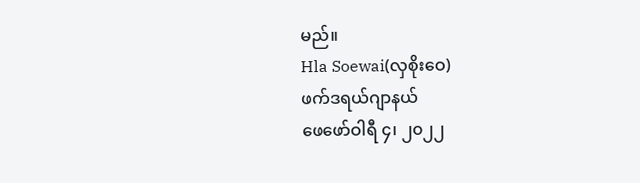မည်။
Hla Soewai(လှစိုးဝေ)
ဖက်ဒရယ်ဂျာနယ်
ဖေဖော်ဝါရီ ၄၊ ၂၀၂၂